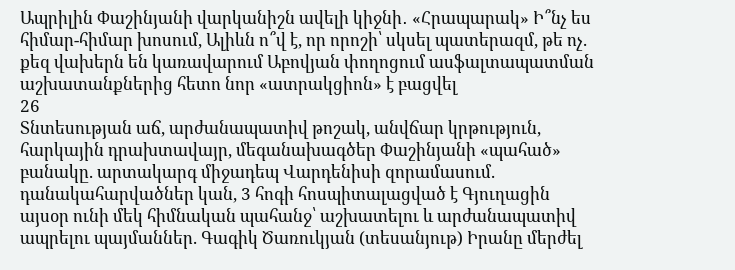Ապրիլին Փաշինյանի վարկանիշն ավելի կիջնի․ «Հրապարակ» Ի՞նչ ես հիմար-հիմար խոսում, Ալիևն ո՞վ է, որ որոշի՝ սկսել պատերազմ, թե ոչ. քեզ վախերն են կառավարում Աբովյան փողոցում ասֆալտապատման աշխատանքներից հետո նոր «ատրակցիոն» է բացվել
26
Տնտեսության աճ, արժանապատիվ թոշակ, անվճար կրթություն, հարկային դրախտավայր, մեգանախագծեր Փաշինյանի «պահած» բանակը. արտակարգ միջադեպ Վարդենիսի զորամասում. դանակահարվածներ կան, 3 հոգի հոսպիտալացված է Գյուղացին այսօր ունի մեկ հիմնական պահանջ՝ աշխատելու և արժանապատիվ ապրելու պայմաններ. Գագիկ Ծառուկյան (տեսանյութ) Իրանը մերժել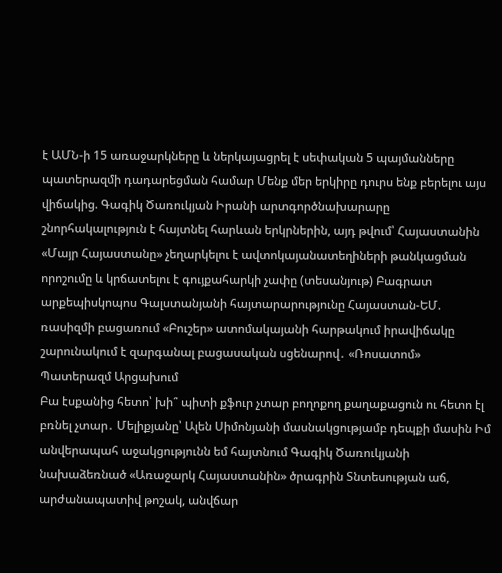է ԱՄՆ-ի 15 առաջարկները և ներկայացրել է սեփական 5 պայմանները պատերազմի դադարեցման համար Մենք մեր երկիրը դուրս ենք բերելու այս վիճակից. Գագիկ Ծառուկյան Իրանի արտգործնախարարը շնորհակալություն է հայտնել հարևան երկրներին, այդ թվում՝ Հայաստանին «Մայր Հայաստանը» չեղարկելու է ավտոկայանատեղիների թանկացման որոշումը և կրճատելու է գույքահարկի չափը (տեսանյութ) Բագրատ արքեպիսկոպոս Գալստանյանի հայտարարությունը Հայաստան-ԵՄ. ռասիզմի բացառում «Բուշեր» ատոմակայանի հարթակում իրավիճակը շարունակում է զարգանալ բացասական սցենարով․ «Ռոսատոմ» Պատերազմ Արցախում
Բա էսքանից հետո՝ խի՞ պիտի քֆուր չտար բողոքող քաղաքացուն ու հետո էլ բռնել չտար․ Մելիքյանը՝ Ալեն Սիմոնյանի մասնակցությամբ դեպքի մասին Իմ անվերապահ աջակցությունն եմ հայտնում Գագիկ Ծառուկյանի նախաձեռնած «Առաջարկ Հայաստանին» ծրագրին Տնտեսության աճ, արժանապատիվ թոշակ, անվճար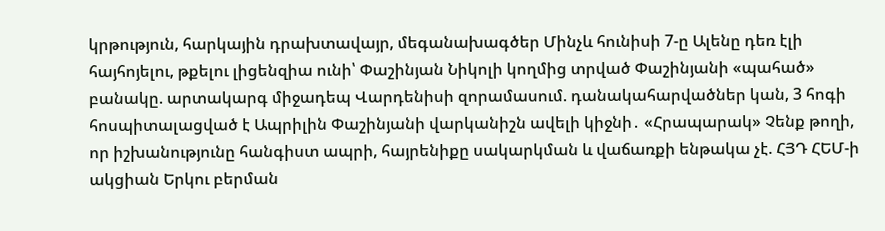կրթություն, հարկային դրախտավայր, մեգանախագծեր Մինչև հունիսի 7-ը Ալենը դեռ էլի հայհոյելու, թքելու լիցենզիա ունի՝ Փաշինյան Նիկոլի կողմից տրված Փաշինյանի «պահած» բանակը. արտակարգ միջադեպ Վարդենիսի զորամասում. դանակահարվածներ կան, 3 հոգի հոսպիտալացված է Ապրիլին Փաշինյանի վարկանիշն ավելի կիջնի․ «Հրապարակ» Չենք թողի, որ իշխանությունը հանգիստ ապրի, հայրենիքը սակարկման և վաճառքի ենթակա չէ. ՀՅԴ ՀԵՄ-ի ակցիան Երկու բերման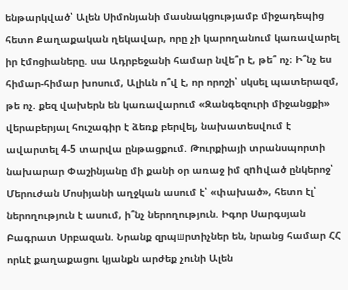ենթարկված՝ Ալեն Սիմոնյանի մասնակցությամբ միջադեպից հետո Քաղաքական ղեկավար, որը չի կարողանում կառավարել իր էմոցիաները. սա Ադրբեջանի համար նվե՞ր է, թե՞ ոչ։ Ի՞նչ ես հիմար-հիմար խոսում, Ալիևն ո՞վ է, որ որոշի՝ սկսել պատերազմ, թե ոչ. քեզ վախերն են կառավարում «Զանգեզուրի միջանցքի» վերաբերյալ հուշագիր է ձեռք բերվել, նախատեսվում է ավարտել 4-5 տարվա ընթացքում. Թուրքիայի տրանսպորտի նախարար Փաշինյանը մի քանի օր առաջ իմ զnhված ընկերոջ՝ Մերուժան Մոսիյանի աղջկան ասում է՝ «փախած», հետո էլ՝ ներողություն է ասում, ի՞նչ ներողություն. Իգոր Սարգսյան Բագրատ Սրբազան. Նրանք զրպшրտիչներ են, նրանց համար ՀՀ որևէ քաղաքացու կյանքն արժեք չունի Ալեն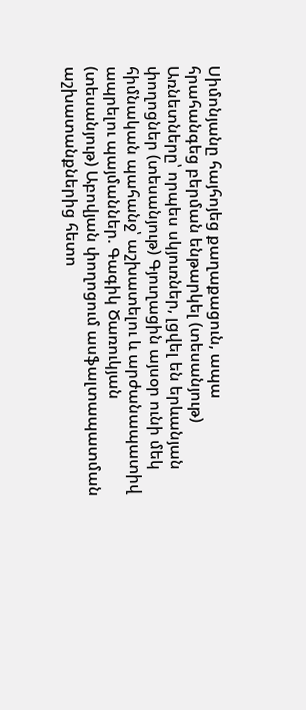Սիմոնյանը հայհոյեց քաղաքացուն, ապա հրահանգեց բերման ենթարկել (տեսանյութ) Առնետները՝ որպես սկյուռներ, լցվել են երևանյան փողոցներ (տեսանյութ) Գյուղացին այսօր ունի մեկ հիմնական պահանջ՝ աշխատելու և արժանապատիվ ապրելու պայմաններ. Գագիկ Ծառուկյան (տեսանյութ) Աբովյան փողոցում ասֆալտապատման աշխատանքներից հետո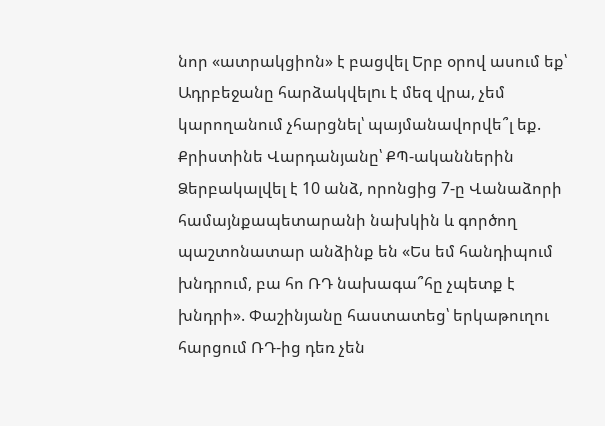նոր «ատրակցիոն» է բացվել Երբ օրով ասում եք՝ Ադրբեջանը հարձակվելnւ է մեզ վրա, չեմ կարողանում չհարցնել՝ պայմանավորվե՞լ եք. Քրիստինե Վարդանյանը՝ ՔՊ-ականներին Ձերբակալվել է 10 անձ, որոնցից 7-ը Վանաձորի համայնքապետարանի նախկին և գործող պաշտոնատար անձինք են «Ես եմ հանդիպում խնդրում, բա հո ՌԴ նախագա՞հը չպետք է խնդրի». Փաշինյանը հաստատեց՝ երկաթուղու հարցում ՌԴ-ից դեռ չեն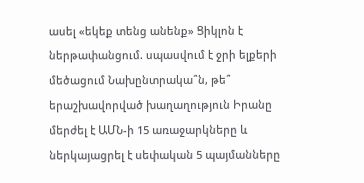ասել «եկեք տենց անենք» Ցիկլոն է ներթափանցում. սպասվում է ջրի ելքերի մեծացում Նախընտրակա՞ն, թե՞ երաշխավորված խաղաղություն Իրանը մերժել է ԱՄՆ-ի 15 առաջարկները և ներկայացրել է սեփական 5 պայմանները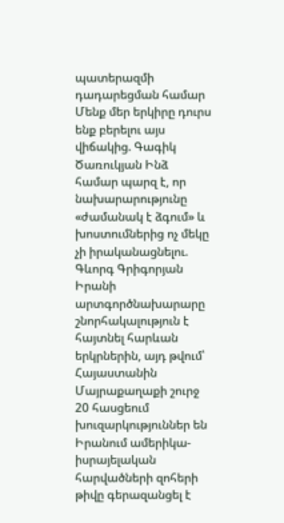պատերազմի դադարեցման համար Մենք մեր երկիրը դուրս ենք բերելու այս վիճակից. Գագիկ Ծառուկյան Ինձ համար պարզ է, որ նախարարությունը «ժամանակ է ձգում» և խոստումներից ոչ մեկը չի իրականացնելու. Գևորգ Գրիգորյան Իրանի արտգործնախարարը շնորհակալություն է հայտնել հարևան երկրներին, այդ թվում՝ Հայաստանին Մայրաքաղաքի շուրջ 20 հասցեում խուզարկություններ են Իրանում ամերիկա-իսրայելական հարվածների զոհերի թիվը գերազանցել է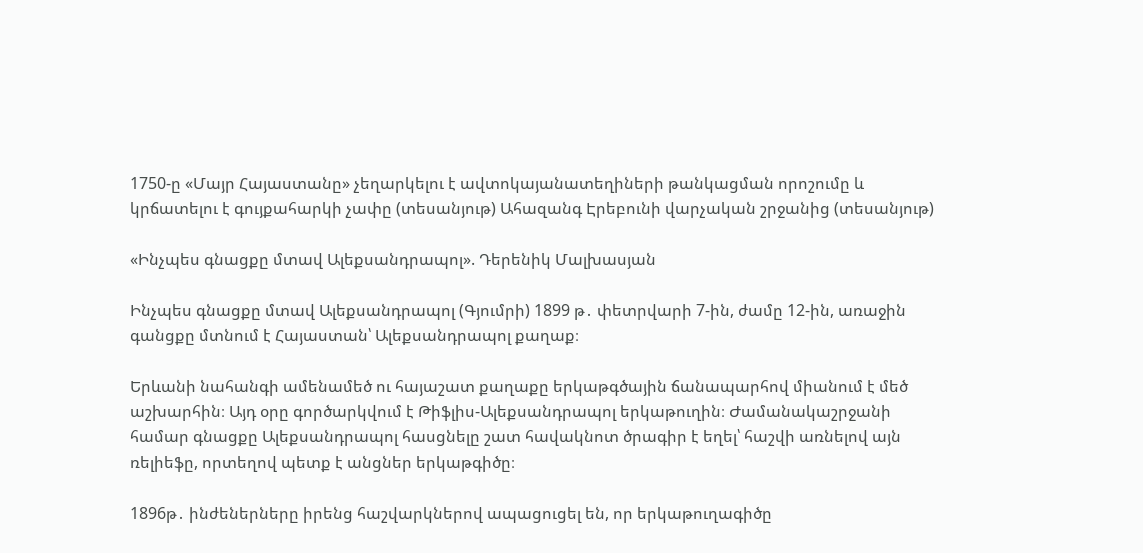1750-ը «Մայր Հայաստանը» չեղարկելու է ավտոկայանատեղիների թանկացման որոշումը և կրճատելու է գույքահարկի չափը (տեսանյութ) Ահազանգ Էրեբունի վարչական շրջանից (տեսանյութ)

«Ինչպես գնացքը մտավ Ալեքսանդրապոլ». Դերենիկ Մալխասյան

Ինչպես գնացքը մտավ Ալեքսանդրապոլ (Գյումրի) 1899 թ․ փետրվարի 7-ին, ժամը 12-ին, առաջին գանցքը մտնում է Հայաստան՝ Ալեքսանդրապոլ քաղաք։

Երևանի նահանգի ամենամեծ ու հայաշատ քաղաքը երկաթգծային ճանապարհով միանում է մեծ աշխարհին։ Այդ օրը գործարկվում է Թիֆլիս-Ալեքսանդրապոլ երկաթուղին։ Ժամանակաշրջանի համար գնացքը Ալեքսանդրապոլ հասցնելը շատ հավակնոտ ծրագիր է եղել՝ հաշվի առնելով այն ռելիեֆը, որտեղով պետք է անցներ երկաթգիծը։

1896թ․ ինժեներները իրենց հաշվարկներով ապացուցել են, որ երկաթուղագիծը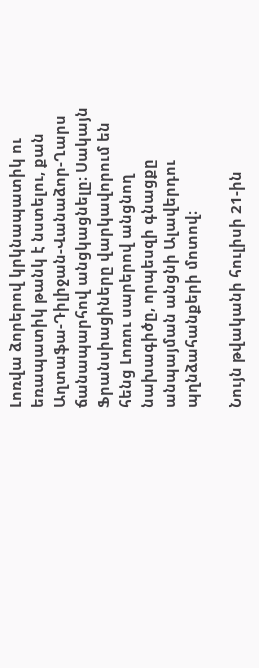Լոռվա ձորերով կրկնապատիկ ու եռապատիկ թանկ է նստելու, քան Աղտաֆա-Դիլիջան-Վանաձոր-Ղարս ճանապարհով անցկացնելը։ Սակայն Ֆրանսիացիները վարկավորում են հենց Լոռու սարերով անցնող նախագիծը, որպեսզի գնացքը անպայման անցնի Ալավերդու պղնձահանքերի մոտով։

Նույն թվականի հուլիսի 21-ին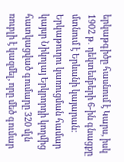երկաթգիծը հասնում է Կարս, իսկ 1902 թ․ դեկտեմբերի 6-ին գնացքը մտնում է Երևանի կայարան։ Երկաթուղու կառուցման համար կայսր Նիկոլայ Երկրորդի կողմից հատկացված գումարը 320 մլն ռուբլի է կազմել, որը մեծ գումար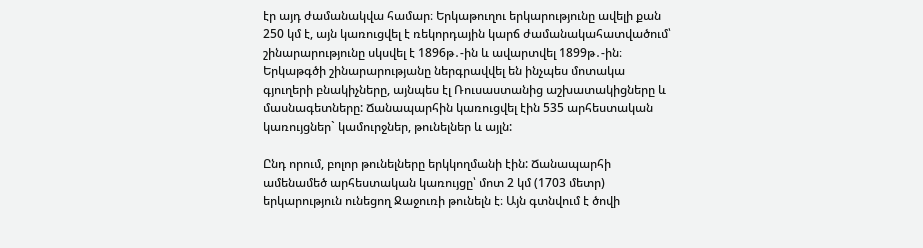էր այդ ժամանակվա համար։ Երկաթուղու երկարությունը ավելի քան 250 կմ է, այն կառուցվել է ռեկորդային կարճ ժամանակահատվածում՝ շինարարությունը սկսվել է 1896թ․-ին և ավարտվել 1899թ․-ին։ Երկաթգծի շինարարությանը ներգրավվել են ինչպես մոտակա գյուղերի բնակիչները, այնպես էլ Ռուսաստանից աշխատակիցները և մասնագետները: Ճանապարհին կառուցվել էին 535 արհեստական կառույցներ` կամուրջներ, թունելներ և այլն:

Ընդ որում, բոլոր թունելները երկկողմանի էին: Ճանապարհի ամենամեծ արհեստական կառույցը՝ մոտ 2 կմ (1703 մետր) երկարություն ունեցող Ջաջուռի թունելն է։ Այն գտնվում է ծովի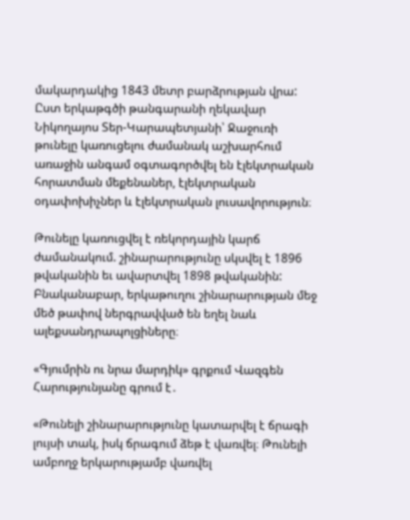մակարդակից 1843 մետր բարձրության վրա: Ըստ երկաթգծի թանգարանի ղեկավար Նիկողայոս Տեր-Կարապետյանի՝ Ջաջուռի թունելը կառուցելու ժամանակ աշխարհում առաջին անգամ օգտագործվել են էլեկտրական հորատման մեքենաներ, էլեկտրական օդափոխիչներ և էլեկտրական լուսավորություն։

Թունելը կառուցվել է ռեկորդային կարճ ժամանակում. շինարարությունը սկսվել է 1896 թվականին եւ ավարտվել 1898 թվականին: Բնականաբար, երկաթուղու շինարարության մեջ մեծ թափով ներգրավված են եղել նաև ալեքսանդրապոլցիները։

«Գյումրին ու նրա մարդիկ» գրքում Վազգեն Հարությունյանը գրում է․

«Թունելի շինարարությունը կատարվել է ճրագի լույսի տակ, իսկ ճրագում ձեթ է վառվել։ Թունելի ամբողջ երկարությամբ վառվել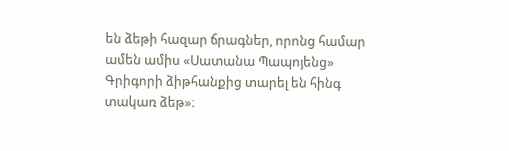են ձեթի հազար ճրագներ, որոնց համար ամեն ամիս «Սատանա Պապոյենց» Գրիգորի ձիթհանքից տարել են հինգ տակառ ձեթ»։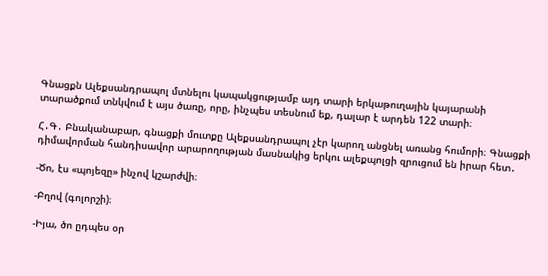Գնացքն Ալեքսանդրապոլ մտնելու կապակցությամբ այդ տարի երկաթուղային կայարանի տարածքում տնկվում է այս ծառը, որը, ինչպես տեսնում եք, դալար է արդեն 122 տարի։

Հ․Գ․ Բնականաբար, գնացքի մուտքը Ալեքսանդրապոլ չէր կարող անցնել առանց հումորի։ Գնացքի դիմավորման հանդիսավոր արարողության մասնակից երկու ալեքպոլցի զրուցում են իրար հետ․

-Ծո, էս «պոյեզը» ինչով կշարժվի։

-Բղով (գոլորշի)։

-Իյա, ծո ըդպես օր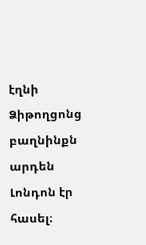էղնի Ձիթողցոնց բաղնինքն արդեն Լոնդոն էր հասել։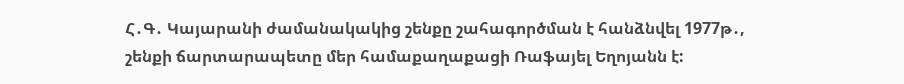Հ․Գ․ Կայարանի ժամանակակից շենքը շահագործման է հանձնվել 1977թ․, շենքի ճարտարապետը մեր համաքաղաքացի Ռաֆայել Եղոյանն է: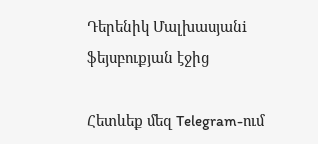Դերենիկ Մալխասյանi ֆեյսբուքյան էջից

Հետևեք մեզ Telegram-ում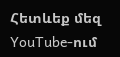Հետևեք մեզ YouTube-ում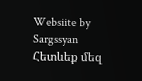Websiite by Sargssyan
Հետևեք մեզ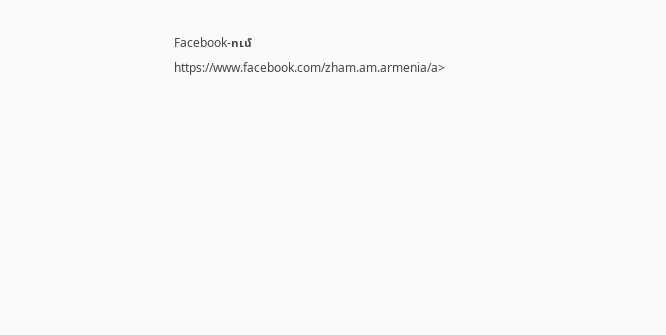Facebook-ում https://www.facebook.com/zham.am.armenia/a>